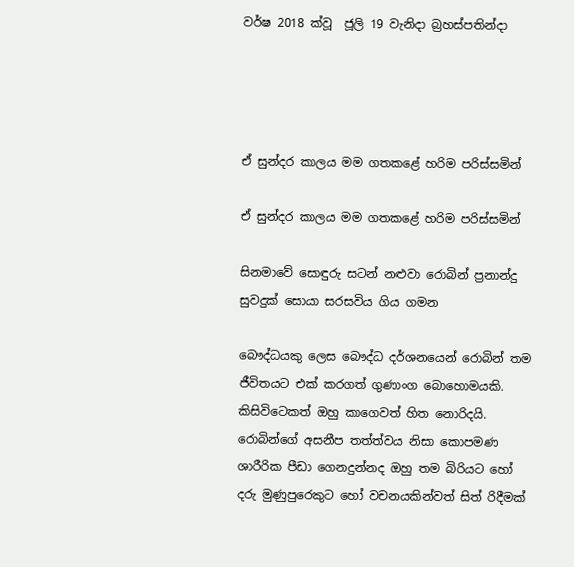වර්ෂ 2018 ක්වූ  ජූලි 19 වැනිදා බ්‍රහස්පතින්දා




ඒ සුන්දර කාලය මම ගතකළේ හරිම පරිස්සමින්

ඒ සුන්දර කාලය මම ගතකළේ හරිම පරිස්සමින්

සිනමාවේ සොඳුරු සටන් නළුවා රොබින් ප්‍රනාන්දු සුවදුක් සොයා සරසවිය ගිය ගමන

බෞද්ධයකු ලෙස බෞද්ධ දර්ශනයෙන් රොබින් තම ජීවිතයට එක් කරගත් ගුණාංග බොහොමයකි. කිසිවිටෙකත් ඔහු කාගෙවත් හිත නොරිදයි. රොබින්ගේ අසනීප තත්ත්වය නිසා කොපමණ ශාරීරික පීඩා ගෙනදුන්නද ඔහු තම බිරියට හෝ දරු මුණුපුරෙකුට හෝ වචනයකින්වත් සිත් රිදීමක්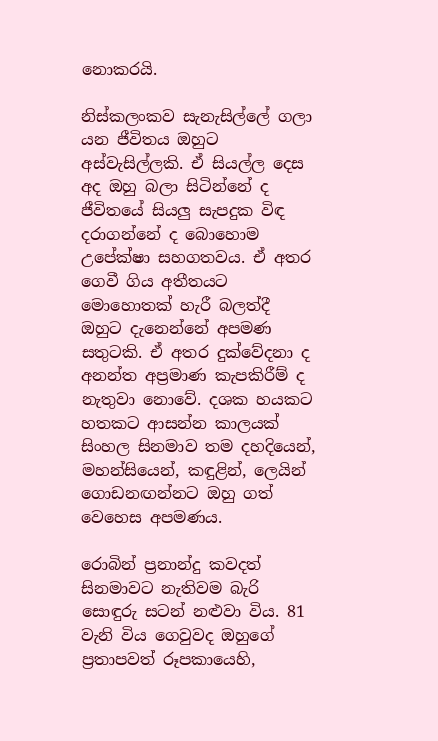නොකරයි.

නිස්කලංකව සැනැසිල්ලේ ගලා යන ජීවිතය ඔහුට අස්වැසිල්ලකි. ඒ සියල්ල දෙස අද ඔහු බලා සිටින්නේ ද ජීවිතයේ සියලු සැපදුක විඳ දරාගන්නේ ද බොහොම උපේක්ෂා සහගතවය. ඒ අතර ගෙවී ගිය අතීතයට මොහොතක් හැරී බලත්දී ඔහුට දැනෙන්නේ අපමණ සතුටකි. ඒ අතර දුක්වේදනා ද අනන්ත අප්‍රමාණ කැපකිරීම් ද නැතුවා නොවේ. දශක හයකට හතකට ආසන්න කාලයක් සිංහල සිනමාව තම දහදියෙන්, මහන්සියෙන්, කඳුළින්, ලෙයින් ගොඩනඟන්නට ඔහු ගත් වෙහෙස අපමණය.

රොබින් ප්‍රනාන්දු කවදත් සිනමාවට නැතිවම බැරි සොඳුරු සටන් නළුවා විය. 81 වැනි විය ගෙවුවද ඔහුගේ ප්‍රතාපවත් රූපකායෙහි,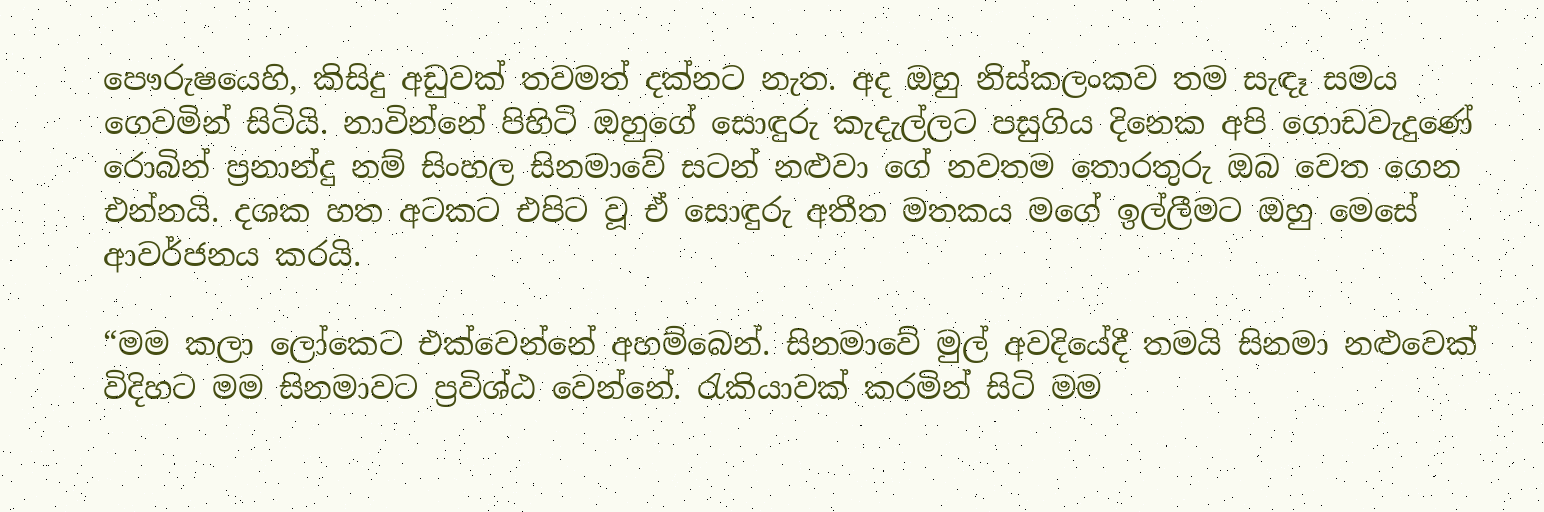පෞරුෂයෙහි, කිසිදු අඩුවක් තවමත් දක්නට නැත. අද ඔහු නිස්කලංකව තම සැඳෑ සමය ගෙවමින් සිටියි. නාවින්නේ පිහිටි ඔහුගේ සොඳුරු කැදැල්ලට පසුගිය දිනෙක අපි ගොඩවැදුණේ රොබින් ප්‍රනාන්දු නම් සිංහල සිනමාවේ සටන් නළුවා ගේ නවතම තොරතුරු ඔබ වෙත ගෙන එන්නයි. දශක හත අටකට එපිට වූ ඒ සොඳුරු අතීත මතකය මගේ ඉල්ලීමට ඔහු මෙසේ ආවර්ජනය කරයි.

“මම කලා ලෝකෙට එක්වෙන්නේ අහම්බෙන්. සිනමාවේ මුල් අවදියේදී තමයි සිනමා නළුවෙක් විදිහට මම සිනමාවට ප්‍රවිශ්ඨ වෙන්නේ. රැකියාවක් කරමින් සිටි මම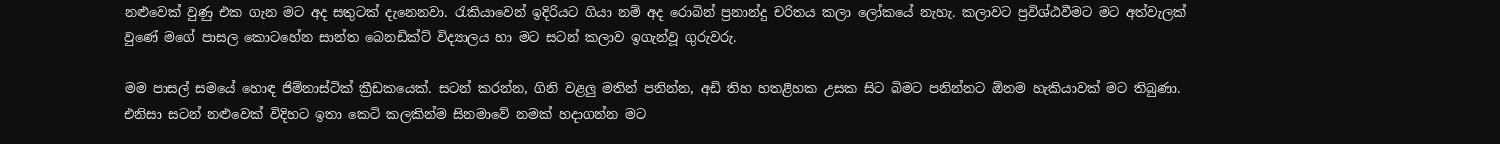නළුවෙක් වුණු එක ගැන මට අද සතුටක් දැනෙනවා. රැකියාවෙන් ඉදිරියට ගියා නම් අද රොබින් ප්‍රනාන්දු චරිතය කලා ලෝකයේ නැහැ. කලාවට ප්‍රවිශ්ඨවීමට මට අත්වැලක් වුණේ මගේ පාසල කොටහේන සාන්ත බෙනඩික්ට් විද්‍යාලය හා මට සටන් කලාව ඉගැන්වූ ගුරුවරු.

මම පාසල් සමයේ හොඳ ජිම්නාස්ටික් ක්‍රීඩකයෙක්. සටන් කරන්න, ගිනි වළලු මතින් පනින්න, අඩි තිහ හතළිහක උසක සිට බිමට පනින්නට ඕනම හැකියාවක් මට තිබුණා. එනිසා සටන් නළුවෙක් විදිහට ඉතා කෙටි කලකින්ම සිනමාවේ නමක් හදාගන්න මට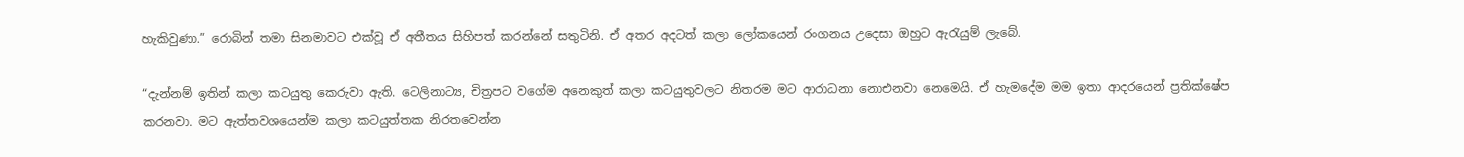හැකිවුණා.” රොබින් තමා සිනමාවට එක්වූ ඒ අතීතය සිහිපත් කරන්නේ සතුටිනි. ඒ අතර අදටත් කලා ලෝකයෙන් රංගනය උදෙසා ඔහුට ඇරැයුම් ලැබේ.

“දැන්නම් ඉතින් කලා කටයුතු කෙරුවා ඇති. ටෙලිනාට්‍ය, චිත්‍රපට වගේම අනෙකුත් කලා කටයුතුවලට නිතරම මට ආරාධනා නොඑනවා නෙමෙයි. ඒ හැමදේම මම ඉතා ආදරයෙන් ප්‍රතික්ෂේප කරනවා. මට ඇත්තවශයෙන්ම කලා කටයුත්තක නිරතවෙන්න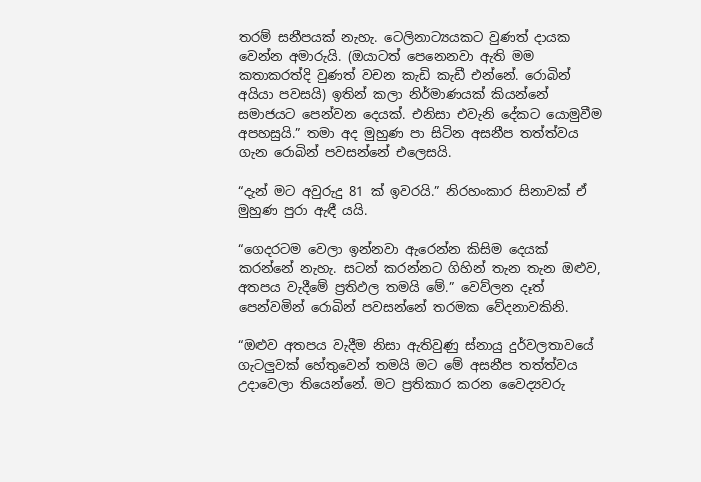තරම් සනීපයක් නැහැ. ටෙලිනාට්‍යයකට වුණත් දායක වෙන්න අමාරුයි. (ඔයාටත් පෙනෙනවා ඇති මම කතාකරත්දි වුණත් වචන කැඩි කැඩී එන්නේ. රොබින් අයියා පවසයි) ඉතින් කලා නිර්මාණයක් කියන්නේ සමාජයට පෙන්වන දෙයක්. එනිසා එවැනි දේකට යොමුවීම අපහසුයි.” තමා අද මුහුණ පා සිටින අසනීප තත්ත්වය ගැන රොබින් පවසන්නේ එලෙසයි.

“දැන් මට අවුරුදු 81 ක් ඉවරයි.” නිරහංකාර සිනාවක් ඒ මුහුණ පුරා ඇඳී යයි.

“ගෙදරටම වෙලා ඉන්නවා ඇරෙන්න කිසිම දෙයක් කරන්නේ නැහැ. සටන් කරන්නට ගිහින් තැන තැන ඔළුව, අතපය වැදීමේ ප්‍රතිඵල තමයි මේ.” වෙව්ලන දෑත් පෙන්වමින් රොබින් පවසන්නේ තරමක වේදනාවකිනි.

“ඔළුව අතපය වැදීම නිසා ඇතිවුණු ස්නායු දුර්වලතාවයේ ගැටලුවක් හේතුවෙන් තමයි මට මේ අසනීප තත්ත්වය උදාවෙලා තියෙන්නේ. මට ප්‍රතිකාර කරන වෛද්‍යවරු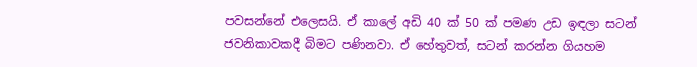පවසන්නේ එලෙසයි. ඒ කාලේ අඩි 40 ක් 50 ක් පමණ උඩ ඉඳලා සටන් ජවනිකාවකදී බිමට පණිනවා. ඒ හේතුවත්, සටන් කරන්න ගියහම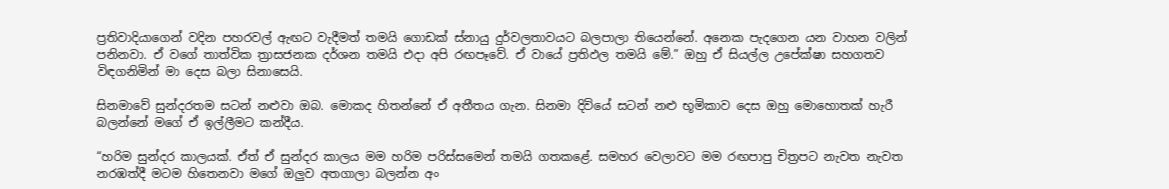ප්‍රතිවාදියාගෙන් වදින පහරවල් ඇඟට වැදීමත් තමයි ගොඩක් ස්නායු දුර්වලතාවයට බලපාලා තියෙන්නේ. අනෙක පැදගෙන යන වාහන වලින් පනිනවා. ඒ වගේ තාත්වික ත්‍රාසජනක දර්ශන තමයි එදා අපි රඟපෑවේ. ඒ වායේ ප්‍රතිඵල තමයි මේ.” ඔහු ඒ සියල්ල උපේක්ෂා සහගතව විඳගනිමින් මා දෙස බලා සිනාසෙයි.

සිනමාවේ සුන්දරතම සටන් නළුවා ඔබ. මොකද හිතන්නේ ඒ අතීතය ගැන. සිනමා දිවියේ සටන් නළු භූමිකාව දෙස ඔහු මොහොතක් හැරී බලන්නේ මගේ ඒ ඉල්ලීමට කන්දීය.

“හරිම සුන්දර කාලයක්. ඒත් ඒ සුන්දර කාලය මම හරිම පරිස්සමෙන් තමයි ගතකළේ. සමහර වෙලාවට මම රඟපාපු චිත්‍රපට නැවත නැවත නරඹත්දී මටම හිතෙනවා මගේ ඔලුව අතගාලා බලන්න අං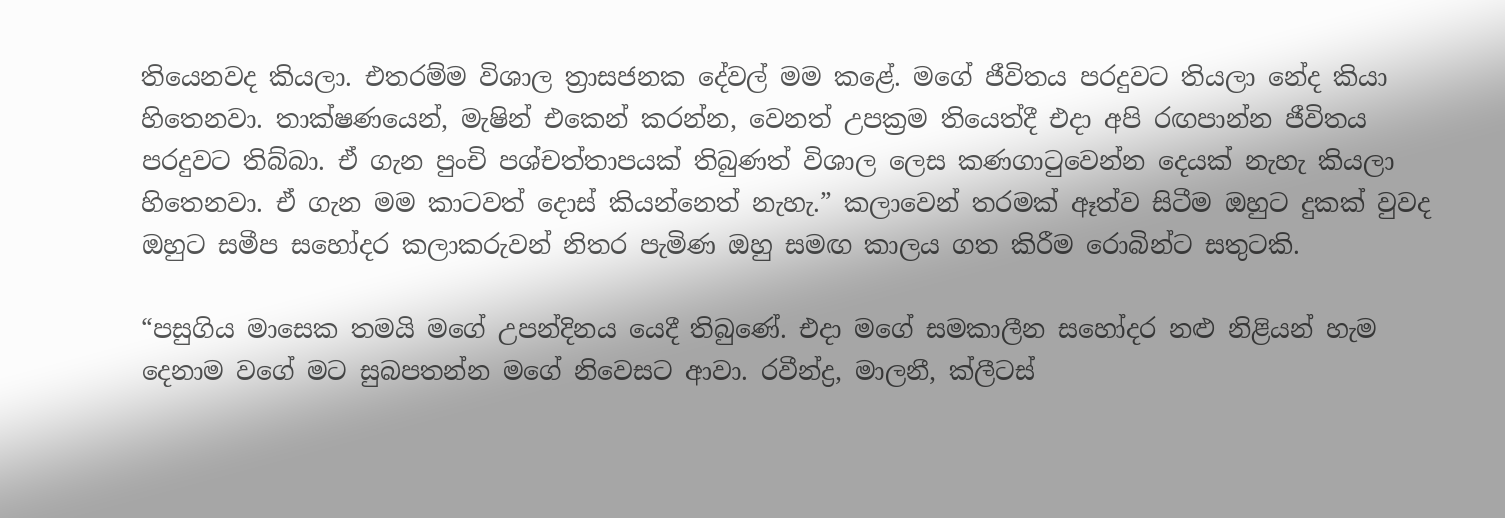තියෙනවද කියලා. එතරම්ම විශාල ත්‍රාසජනක දේවල් මම කළේ. මගේ ජීවිතය පරදුවට තියලා නේද කියා හිතෙනවා. තාක්ෂණයෙන්, මැෂින් එකෙන් කරන්න, වෙනත් උපක්‍රම තියෙත්දී එදා අපි රඟපාන්න ජීවිතය පරදුවට තිබ්බා. ඒ ගැන පුංචි පශ්චත්තාපයක් තිබුණත් විශාල ලෙස කණගාටුවෙන්න දෙයක් නැහැ කියලා හිතෙනවා. ඒ ගැන මම කාටවත් දොස් කියන්නෙත් නැහැ.” කලාවෙන් තරමක් ඈත්ව සිටීම ඔහුට දුකක් වුවද ඔහුට සමීප සහෝදර කලාකරුවන් නිතර පැමිණ ඔහු සමඟ කාලය ගත කිරීම රොබින්ට සතුටකි.

“පසුගිය මාසෙක තමයි මගේ උපන්දිනය යෙදී තිබුණේ. එදා මගේ සමකාලීන සහෝදර නළු නිළියන් හැම දෙනාම වගේ මට සුබපතන්න මගේ නිවෙසට ආවා. රවීන්ද්‍ර, මාලනී, ක්ලීටස්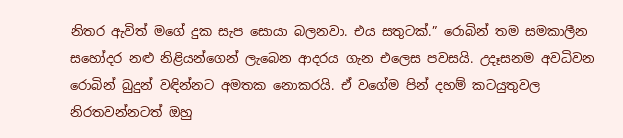නිතර ඇවිත් මගේ දුක සැප සොයා බලනවා. එය සතුටක්.” රොබින් තම සමකාලීන සහෝදර නළු නිළියන්ගෙන් ලැබෙන ආදරය ගැන එලෙස පවසයි. උදෑසනම අවධිවන රොබින් බුදුන් වඳින්නට අමතක නොකරයි. ඒ වගේම පින් දහම් කටයුතුවල නිරතවන්නටත් ඔහු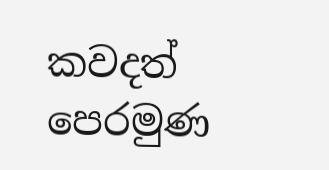කවදත් පෙරමුණ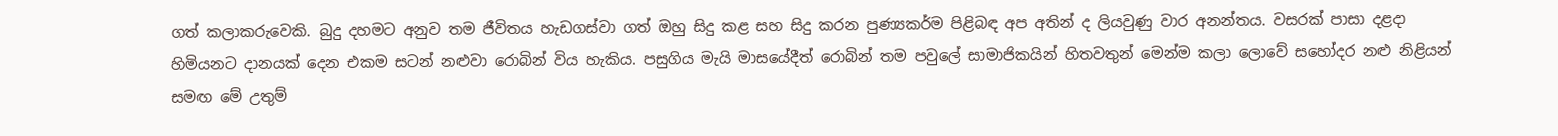ගත් කලාකරුවෙකි. බුදු දහමට අනුව තම ජීවිතය හැඩගස්වා ගත් ඔහු සිදු කළ සහ සිදු කරන පුණ්‍යකර්ම පිළිබඳ අප අතින් ද ලියවුණු වාර අනන්තය. වසරක් පාසා දළදා හිමියනට දානයක් දෙන එකම සටන් නළුවා රොබින් විය හැකිය. පසුගිය මැයි මාසයේදීත් රොබින් තම පවුලේ සාමාජිකයින් හිතවතුන් මෙන්ම කලා ලොවේ සහෝදර නළු නිළියන් සමඟ මේ උතුම්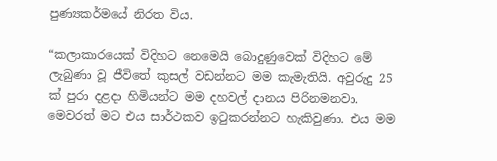පුණ්‍යකර්මයේ නිරත විය.

“කලාකාරයෙක් විදිහට නෙමෙයි බොදුණුවෙක් විදිහට මේ ලැබුණා වූ ජීවිතේ කුසල් වඩන්නට මම කැමැතියි. අවුරුදු 25 ක් පුරා දළදා හිමියන්ට මම දහවල් දානය පිරිනමනවා. මෙවරත් මට එය සාර්ථකව ඉටුකරන්නට හැකිවුණා. එය මම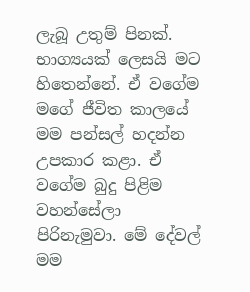ලැබූ උතුම් පිනක්. භාග්‍යයක් ලෙසයි මට හිතෙන්නේ. ඒ වගේම මගේ ජීවිත කාලයේ මම පන්සල් හදන්න උපකාර කළා. ඒ වගේම බුදු පිළිම වහන්සේලා පිරිනැමුවා. මේ දේවල් මම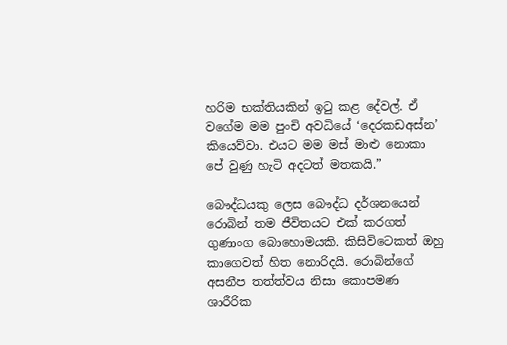හරිම භක්තියකින් ඉටු කළ දේවල්. ඒ වගේම මම පුංචි අවධියේ ‘දෙරකඩඅස්න’ කියෙව්වා. එයට මම මස් මාළු නොකා පේ වුණු හැටි අදටත් මතකයි.”

බෞද්ධයකු ලෙස බෞද්ධ දර්ශනයෙන් රොබින් තම ජීවිතයට එක් කරගත් ගුණාංග බොහොමයකි. කිසිවිටෙකත් ඔහු කාගෙවත් හිත නොරිදයි. රොබින්ගේ අසනීප තත්ත්වය නිසා කොපමණ ශාරීරික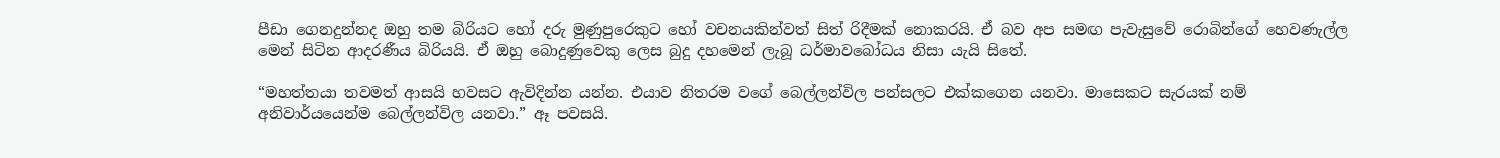පීඩා ගෙනදුන්නද ඔහු තම බිරියට හෝ දරු මුණුපුරෙකුට හෝ වචනයකින්වත් සිත් රිදීමක් නොකරයි. ඒ බව අප සමඟ පැවැසුවේ රොබින්ගේ හෙවණැල්ල මෙන් සිටින ආදරණීය බිරියයි. ඒ ඔහු බොදුණුවෙකු ලෙස බුදු දහමෙන් ලැබූ ධර්මාවබෝධය නිසා යැයි සිතේ.

“මහත්තයා තවමත් ආසයි හවසට ඇවිදින්න යන්න. එයාව නිතරම වගේ බෙල්ලන්විල පන්සලට එක්කගෙන යනවා. මාසෙකට සැරයක් නම් අනිවාර්යයෙන්ම බෙල්ලන්විල යනවා.” ඈ පවසයි.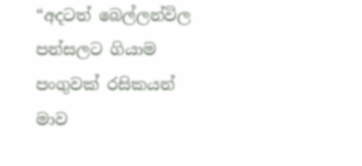“අදටත් බෙල්ලන්විල පන්සලට ගියාම පංගුවක් රසිකයන් මාව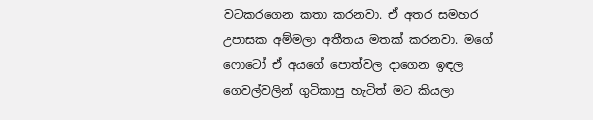වටකරගෙන කතා කරනවා. ඒ අතර සමහර උපාසක අම්මලා අතීතය මතක් කරනවා. මගේ ෆොටෝ ඒ අයගේ පොත්වල දාගෙන ඉඳල ගෙවල්වලින් ගුටිකාපු හැටිත් මට කියලා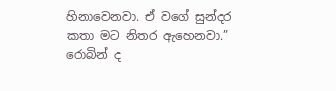හිනාවෙනවා. ඒ වගේ සුන්දර කතා මට නිතර ඇහෙනවා.” රොබින් ද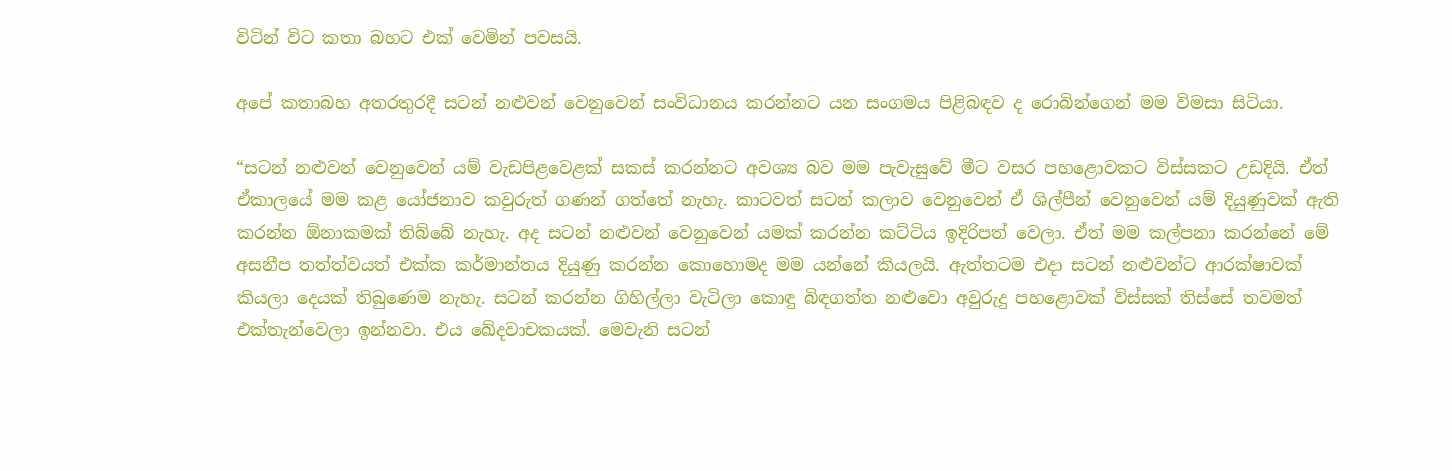විටින් විට කතා බහට එක් වෙමින් පවසයි.

අපේ කතාබහ අතරතුරදී සටන් නළුවන් වෙනුවෙන් සංවිධානය කරන්නට යන සංගමය පිළිබඳව ද රොබින්ගෙන් මම විමසා සිටියා.

“සටන් නළුවන් වෙනුවෙන් යම් වැඩපිළවෙළක් සකස් කරන්නට අවශ්‍ය බව මම පැවැසුවේ මීට වසර පහළොවකට විස්සකට උඩදියි. ඒත් ඒකාලයේ මම කළ යෝජනාව කවුරුත් ගණන් ගත්තේ නැහැ. කාටවත් සටන් කලාව වෙනුවෙන් ඒ ශිල්පීන් වෙනුවෙන් යම් දියුණුවක් ඇති කරන්න ඕනාකමක් තිබ්බේ නැහැ. අද සටන් නළුවන් වෙනුවෙන් යමක් කරන්න කට්ටිය ඉදිරිපත් වෙලා. ඒත් මම කල්පනා කරන්නේ මේ අසනීප තත්ත්වයත් එක්ක කර්මාන්තය දියුණු කරන්න කොහොමද මම යන්නේ කියලයි. ඇත්තටම එදා සටන් නළුවන්ට ආරක්ෂාවක් කියලා දෙයක් තිබුණෙම නැහැ. සටන් කරන්න ගිහිල්ලා වැටිලා කොඳු බිඳගත්ත නළුවො අවුරුදු පහළොවක් විස්සක් තිස්සේ තවමත් එක්තැන්වෙලා ඉන්නවා. එය ඛේදවාචකයක්. මෙවැනි සටන්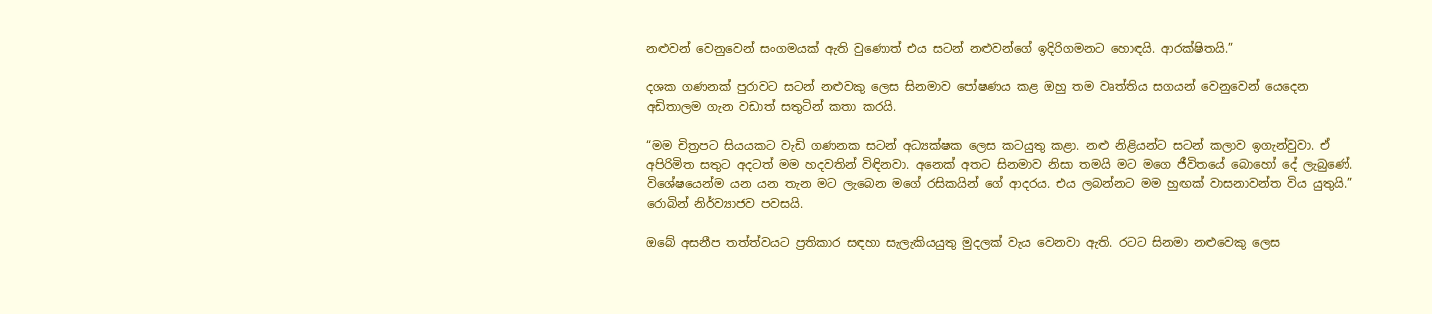නළුවන් වෙනුවෙන් සංගමයක් ඇති වුණොත් එය සටන් නළුවන්ගේ ඉදිරිගමනට හොඳයි. ආරක්ෂිතයි.”

දශක ගණනක් පුරාවට සටන් නළුවකු ලෙස සිනමාව පෝෂණය කළ ඔහු තම වෘත්තිය සගයන් වෙනුවෙන් යෙදෙන අඩිතාලම ගැන වඩාත් සතුටින් කතා කරයි.

“මම චිත්‍රපට සියයකට වැඩි ගණනක සටන් අධ්‍යක්ෂක ලෙස කටයුතු කළා. නළු නිළියන්ට සටන් කලාව ඉගැන්වුවා. ඒ අපිරිමිත සතුට අදටත් මම හදවතින් විඳිනවා. අනෙක් අතට සිනමාව නිසා තමයි මට මගෙ ජීවිතයේ බොහෝ දේ ලැබුණේ. විශේෂයෙන්ම යන යන තැන මට ලැබෙන මගේ රසිකයින් ගේ ආදරය. එය ලබන්නට මම හුඟක් වාසනාවන්ත විය යුතුයි.” රොබින් නිර්ව්‍යාජව පවසයි.

ඔබේ අසනීප තත්ත්වයට ප්‍රතිකාර සඳහා සැලැකියයුතු මුදලක් වැය වෙනවා ඇති. රටට සිනමා නළුවෙකු ලෙස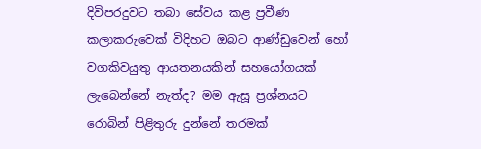දිවිපරදුවට තබා සේවය කළ ප්‍රවීණ කලාකරුවෙක් විදිහට ඔබට ආණ්ඩුවෙන් හෝ වගකිවයුතු ආයතනයකින් සහයෝගයක් ලැබෙන්නේ නැත්ද? මම ඇසූ ප්‍රශ්නයට රොබින් පිළිතුරු දුන්නේ තරමක්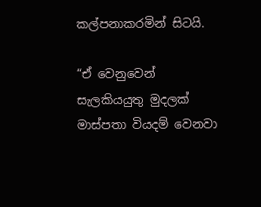කල්පනාකරමින් සිටයි.

“ඒ වෙනුවෙන් සැලකියයුතු මුදලක් මාස්පතා වියදම් වෙනවා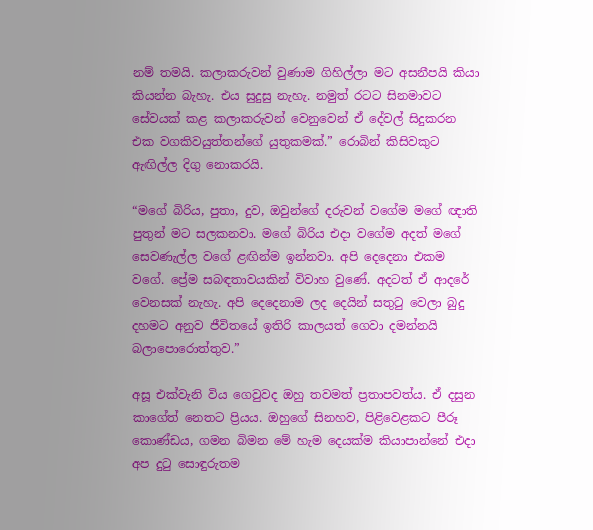නම් තමයි. කලාකරුවන් වුණාම ගිහිල්ලා මට අසනීපයි කියා කියන්න බැහැ. එය සුදුසු නැහැ. නමුත් රටට සිනමාවට සේවයක් කළ කලාකරුවන් වෙනුවෙන් ඒ දේවල් සිදුකරන එක වගකිවයුත්තන්ගේ යුතුකමක්.” රොබින් කිසිවකුට ඇඟිල්ල දිගු නොකරයි.

“මගේ බිරිය, පුතා, දුව, ඔවුන්ගේ දරුවන් වගේම මගේ ඥාති පුතුන් මට සලකනවා. මගේ බිරිය එදා වගේම අදත් මගේ සෙවණැල්ල වගේ ළඟින්ම ඉන්නවා. අපි දෙදෙනා එකම වගේ. ප්‍රේම සබඳතාවයකින් විවාහ වුණේ. අදටත් ඒ ආදරේ වෙනසක් නැහැ. අපි දෙදෙනාම ලද දෙයින් සතුටු වෙලා බුදු දහමට අනුව ජීවිතයේ ඉතිරි කාලයත් ගෙවා දමන්නයි බලාපොරොත්තුව.”

අසූ එක්වැනි විය ගෙවුවද ඔහු තවමත් ප්‍රතාපවත්ය. ඒ දසුන කාගේත් නෙතට ප්‍රියය. ඔහුගේ සිනහව, පිළිවෙළකට පීරූ කොණ්ඩය, ගමන බිමන මේ හැම දෙයක්ම කියාපාන්නේ එදා අප දුටු සොඳුරුතම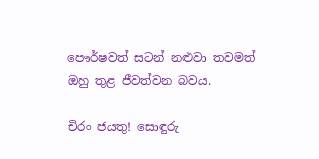පෞර්ෂවත් සටන් නළුවා තවමත් ඔහු තුළ ජීවත්වන බවය.

චිරං ජයතු! සොඳුරු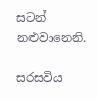සටන් නළුවානෙනි.

සරසවිය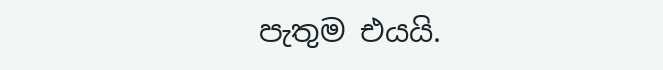පැතුම එයයි.